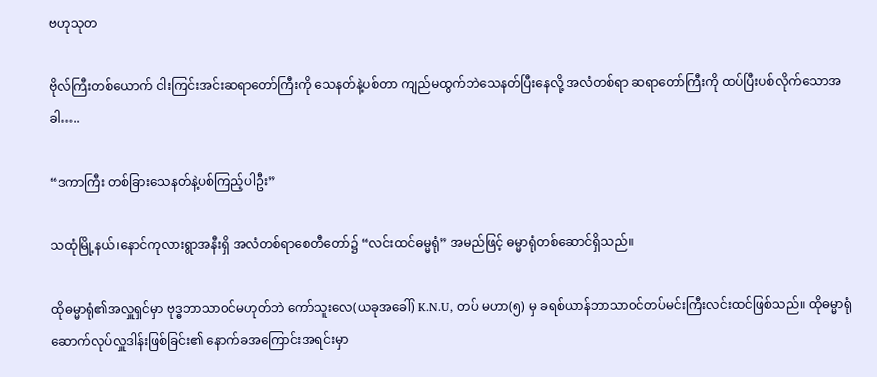ဗဟုသုတ

ဗိုလ်ကြီးတစ်ယောက် ငါးကြင်းအင်းဆရာတော်ကြီးကို သေနတ်နဲ့ပစ်တာ ကျည်မထွက်ဘဲသေနတ်ပြီးနေလို့ အလံတစ်ရာ ဆရာတော်ကြီးကို ထပ်ပြီးပစ်လိုက်သောအခါ…..

“ဒကာကြီး တစ်ခြားသေနတ်နဲ့ပစ်ကြည့်ပါဦး”

သထုံမြို့နယ်၊နောင်ကုလားရွာအနီးရှိ အလံတစ်ရာစေတီတော်၌ “လင်းထင်ဓမ္မရုံ” အမည်ဖြင့် ဓမ္မာရုံတစ်ဆောင်ရှိသည်။

ထိုဓမ္မာရုံ၏အလှူရှင်မှာ ဗုဒ္ဓဘာသာ၀င်မဟုတ်ဘဲ ကော်သူးလေ(ယခုအခေါ်) K.N.U, တပ် မဟာ(၅) မှ ခရစ်ယာန်ဘာသာ၀င်တပ်မင်းကြီးလင်းထင်ဖြစ်သည်။ ထိုဓမ္မာရုံဆောက်လုပ်လှူဒါန်းဖြစ်ခြင်း၏ နောက်ခအကြောင်းအရင်းမှာ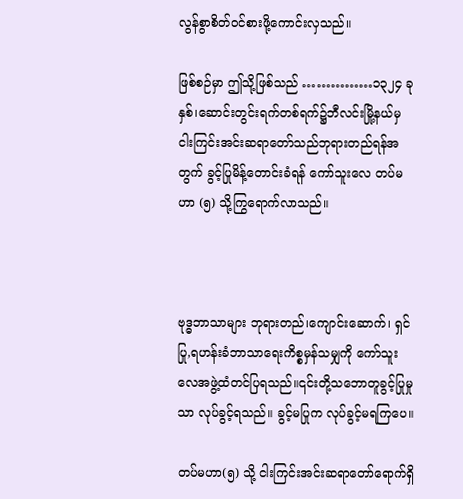လွန်စွာစိတ်၀င်စားဖို့ကောင်းလှသည်။

ဖြစ်စဉ်မှာ ဤသို့ဖြစ်သည် ……………၁၃၂၄ ခုနှစ်၊ဆောင်းတွင်းရက်တစ်ရက်၌ဘီလင်းမြို့နယ်မှ ငါးကြင်းအင်းဆရာတော်သည်ဘုရားတည်ရန်အတွက် ခွင့်ပြုမိန့်တောင်းခံရန် ကော်သူးလေ တပ်မဟာ (၅) သို့ကြွရောက်လာသည်။



ဗုဒ္ဓဘာသာများ ဘုရားတည်၊ကျောင်းဆောက်၊ ရှင်ပြု,ရဟန်းခံဘာသာရေးကိစ္စမှန်သမျှကို ကော်သူးလေအဖွဲ့ထံတင်ပြရသည်။၎င်းတို့သဘောတူခွင့်ပြုမှုသာ လုပ်ခွင့်ရသည်။ ခွင့်မပြုက လုပ်ခွင့်မရကြပေ။

တပ်မဟာ(၅) သို့ ငါးကြင်းအင်းဆရာတော်ရောက်ရှိ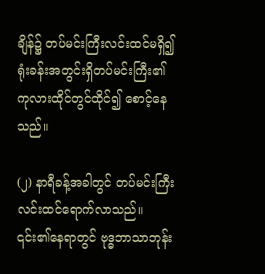ချိန်၌ တပ်မင်းကြီးလင်းထင်မရှိ၍ ရုံးခန်းအတွင်းရှိတပ်မင်းကြီး၏ ကုလားထိုင်တွင်ထိုင်၍ စောင့်နေသည်။

(၂) နာရီခန့်အခါတွင် တပ်မင်းကြီးလင်းထင်ရောက်လာသည်။ ၎င်း၏နေရာတွင် ဗုဒ္ဓဘာသာဘုန်း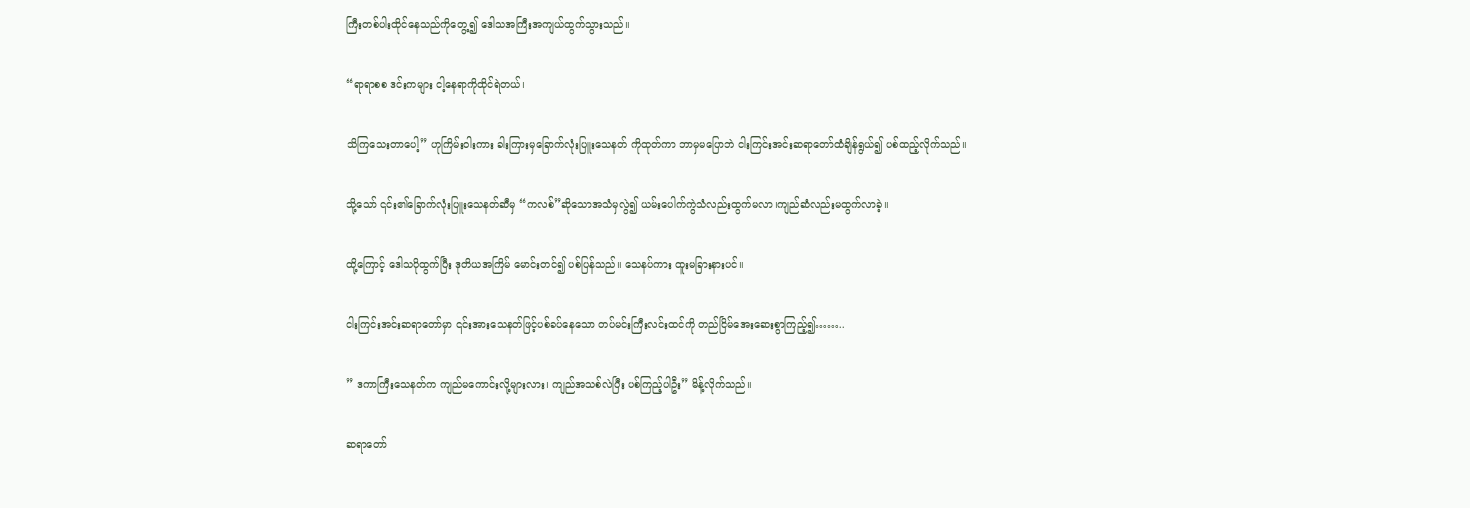ကြီးတစ်ပါးထိုင်နေသည်ကိုတွေ့၍ ဒေါသအကြီးအကျယ်ထွက်သွားသည်။

“ရာရာစစ ဒင်းကများ ငါ့နေရာကိုထိုင်ရဲတယ်၊

သိကြသေးတာပေါ့” ဟုကြိမ်းဝါးကား ခါးကြားမှခြောက်လုံးပြူးသေနတ် ကိုထုတ်ကာ ဘာမှမပြောဘဲ ငါးကြင်းအင်းဆရာတော်ထံချိန်ရွယ်၍ ပစ်ထည့်လိုက်သည်။

သို့သော် ၎င်း၏ခြောက်လုံးပြူးသေနတ်ဆီမှ “ကလစ်”ဆိုသောအသံမှလွဲ၍ ယမ်းပေါက်ကွဲသံလည်းထွက်မလာ၊ကျည်ဆံလည်းမထွက်လာခဲ့။

ထို့ကြောင့် ဒေါသပိုထွက်ပြီး ဒုတိယအကြိမ် မောင်းတင်၍ ပစ်ပြန်သည်။ သေနပ်ကား ထူးမခြားနားပင်။

ငါးကြင်းအင်းဆရာတော်မှာ ၎င်းအားသေနတ်ဖြင့်ပစ်ခပ်နေသော တပ်မင်းကြီးလင်းထင်ကို တည်ငြိမ်အေးဆေးစွာကြည့်၍……..

” ဒကာကြီးသေနတ်က ကျည်မကောင်းလို့များလား၊ ကျည်အသစ်လဲပြီး ပစ်ကြည့်ပါဦး” မိန့်လိုက်သည်။

ဆရာတော်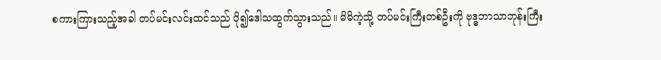စကားကြားသည့်အခါ တပ်မင်းလင်းထင်သည် ပို၍ဒေါသထွက်သွားသည်။ မိမိကဲ့သို့ တပ်မင်းကြီးတစ်ဦးကို ဗုဒ္ဓဘာသာဘုန်းကြီး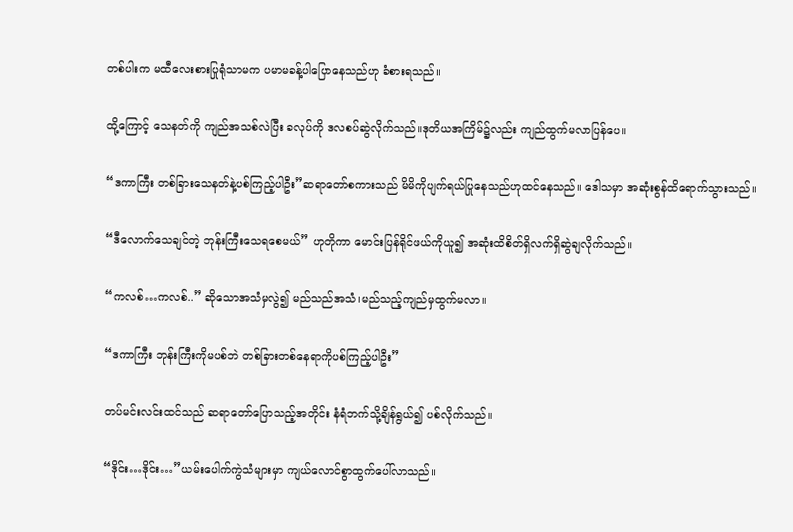တစ်ပါးက မထီလေးစားပြုရုံသာမက ပမာမခန့်ပါပြောနေသည်ဟု ခံစားရသည်။

ထို့ကြောင့် သေနတ်ကို ကျည်အသစ်လဲပြီး ခလုပ်ကို ဒလစပ်ဆွဲလိုက်သည်။ဒုတိယအကြိမ်၌လည်း ကျည်ထွက်မလာပြန်ပေ။

“ဒကာကြီး တစ်ခြားသေနတ်နဲ့ပစ်ကြည့်ပါဦး”ဆရာတော်စကားသည် မိမိကိုပျက်ရယ်ပြုနေသည်ဟုထင်နေသည်။ ဒေါသမှာ အဆုံးစွန်ထိရောက်သွားသည်။

“ဒီလောက်သေချင်တဲ့ ဘုန်းကြီးသေရစေမယ်” ဟုတိုကာ မောင်းပြန်ရိုင်ဖယ်ကိုယူ၍ အဆုံးထိစိတ်ရှိလက်ရှိဆွဲချလိုက်သည်။

“ကလစ်…ကလစ်..” ဆိုသောအသံမှလွဲ၍ မည်သည်အသံ၊မည်သည့်ကျည်မှထွက်မလာ။

“ဒကာကြီး ဘုန်းကြီးကိုမပစ်ဘဲ တစ်ခြားတစ်နေရာကိုပစ်ကြည့်ပါဦး”

တပ်မင်းလင်းထင်သည် ဆရာတော်ပြောသည့်အတိုင်း နံရံဘက်သို့ချိန်ရွယ်၍ ပစ်လိုက်သည်။

“ဒိုင်း…ဒိုင်း…”ယမ်းပေါက်ကွဲသံများမှာ ကျယ်လောင်စွာထွက်ပေါ်လာသည်။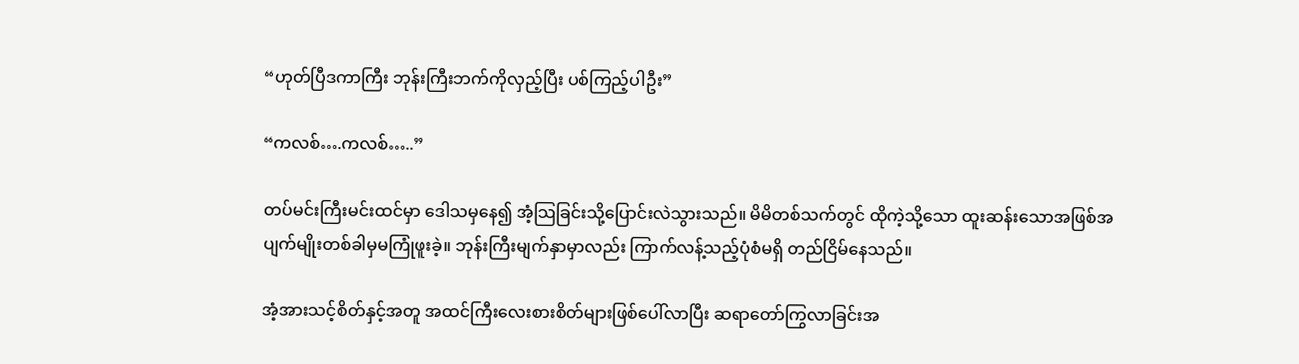“ဟုတ်ပြီဒကာကြီး ဘုန်းကြီးဘက်ကိုလှည့်ပြီး ပစ်ကြည့်ပါဦး”

“ကလစ်….ကလစ်…..”

တပ်မင်းကြီးမင်းထင်မှာ ဒေါသမှနေ၍ အံ့သြခြင်းသို့ပြောင်းလဲသွားသည်။ မိမိတစ်သက်တွင် ထိုကဲ့သို့သော ထူးဆန်းသောအဖြစ်အပျက်မျိုးတစ်ခါမှမကြုံဖူးခဲ့။ ဘုန်းကြီးမျက်နှာမှာလည်း ကြာက်လန့်သည့်ပုံစံမရှိ တည်ငြိမ်နေသည်။

အံ့အားသင့်စိတ်နှင့်အတူ အထင်ကြီးလေးစားစိတ်များဖြစ်ပေါ်လာပြီး ဆရာတော်ကြွလာခြင်းအ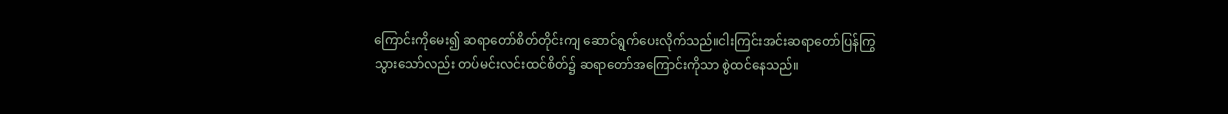ကြောင်းကိုမေး၍ ဆရာတော်စိတ်တိုင်းကျ ဆောင်ရွက်ပေးလိုက်သည်။ငါးကြင်းအင်းဆရာတော်ပြန်ကြွသွားသော်လည်း တပ်မင်းလင်းထင်စိတ်၌ ဆရာတော်အကြောင်းကိုသာ စွဲထင်နေသည်။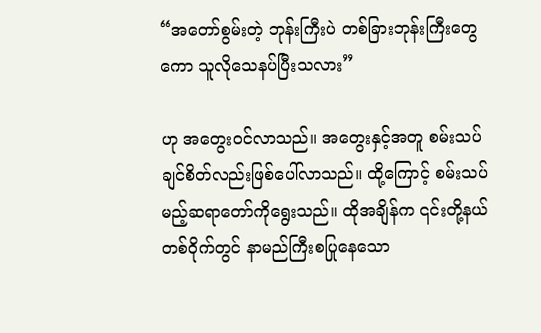“အတော်စွမ်းတဲ့ ဘုန်းကြီးပဲ တစ်ခြားဘုန်းကြီးတွေကော သူလိုသေနပ်ပြီးသလား”

ဟု အတွေး၀င်လာသည်။ အတွေးနှင့်အတူ စမ်းသပ်ချင်စိတ်လည်းဖြစ်ပေါ်လာသည်။ ထို့ကြောင့် စမ်းသပ်မည့်ဆရာတော်ကိုရွေးသည်။ ထိုအချိန်က ၎င်းတို့နယ်တစ်ဝိုက်တွင် နာမည်ကြီးစပြုနေသော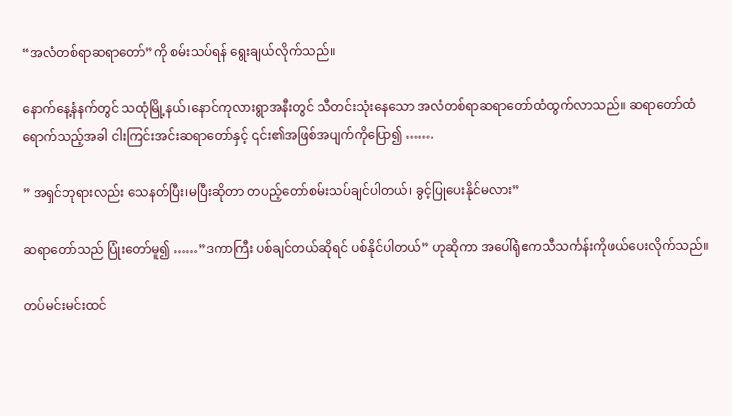“အလံတစ်ရာဆရာတော်”ကို စမ်းသပ်ရန် ရွေးချယ်လိုက်သည်။

နောက်နေ့နံနက်တွင် သထုံမြို့နယ်၊နောင်ကုလားရွာအနီးတွင် သီတင်းသုံးနေသော အလံတစ်ရာဆရာတော်ထံထွက်လာသည်။ ဆရာတော်ထံရောက်သည့်အခါ ငါးကြင်းအင်းဆရာတော်နှင့် ၎င်း၏အဖြစ်အပျက်ကိုပြော၍ …….

” အရှင်ဘုရားလည်း သေနတ်ပြီး၊မပြီးဆိုတာ တပည့်တော်စမ်းသပ်ချင်ပါတယ်၊ ခွင့်ပြုပေးနိုင်မလား”

ဆရာတော်သည် ပြုံးတော်မူ၍ ……”ဒကာကြီး ပစ်ချင်တယ်ဆိုရင် ပစ်နိုင်ပါတယ်” ဟုဆိုကာ အပေါ်ရုံဧကသီသင်္ကန်းကိုဖယ်ပေးလိုက်သည်။

တပ်မင်းမင်းထင်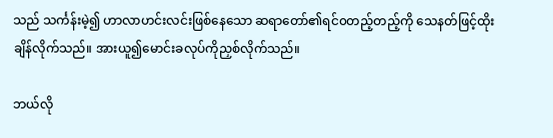သည် သင်္ကန်းမဲ့၍ ဟာလာဟင်းလင်းဖြစ်နေသော ဆရာတော်၏ရင်၀တည့်တည့်ကို သေနတ်ဖြင့်ထိုးချိန်လိုက်သည်။ အားယူ၍မောင်းခလုပ်ကိုညှစ်လိုက်သည်။

ဘယ်လို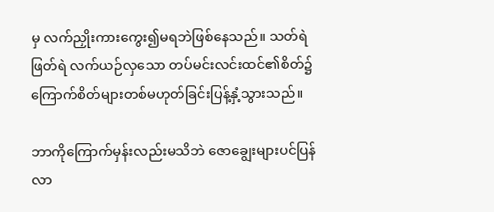မှ လက်ညှိုးကားကွေး၍မရဘဲဖြစ်နေသည်။ သတ်ရဲဖြတ်ရဲ လက်ယဉ်လှသော တပ်မင်းလင်းထင်၏စိတ်၌ ကြောက်စိတ်များတစ်မဟုတ်ခြင်းပြန့်နှံ့သွားသည်။

ဘာကိုကြောက်မှန်းလည်းမသိဘဲ ဇောချွေးများပင်ပြန်လာ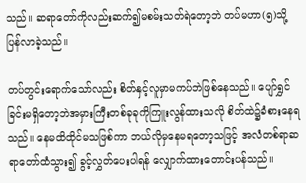သည်။ ဆရာတော်ကိုလည်းဆက်၍မစမ်းသတ်ရဲတော့ဘဲ တပ်မဟာ(၅)သို့ပြန်လာခဲ့သည်။

တပ်တွင်းရောက်သော်လည်း စိတ်နှင့်လူမှာမကပ်ဘဲဖြစ်နေသည်။ ပျော်ရွှင်ခြင်းမရှိတော့ဘဲအမှားကြီးတစ်ခုခုကိုကြူးလွန်ထားသလို စိတ်ထဲ၌ခံစားနေရသည်။ နေမထိထိုင်မသဖြစ်ကာ ဘယ်လိုမှနေမရတော့သဖြင့် အလံတစ်ရာဆရာတော်ထံသွား၍ ခွင့်လွှတ်ပေးပါရန် လျှောက်ထားတောင်းပန်သည်။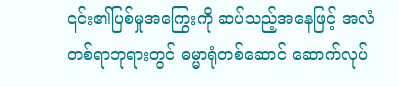၎င်း၏ပြစ်မှုအကြွေးကို ဆပ်သည့်အနေဖြင့် အလံတစ်ရာဘုရားတွင် ဓမ္မာရုံတစ်ဆောင် ဆောက်လုပ်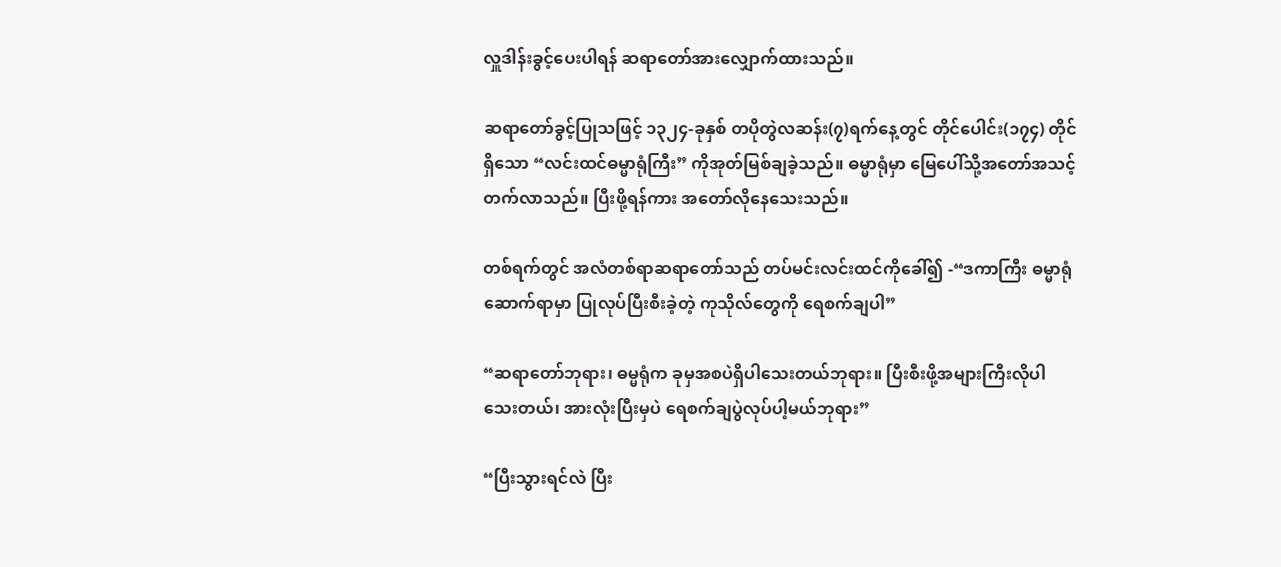လှူဒါန်းခွင့်ပေးပါရန် ဆရာတော်အားလျှောက်ထားသည်။

ဆရာတော်ခွင့်ပြုသဖြင့် ၁၃၂၄-ခုနှစ် တပိုတွဲလဆန်း(၇)ရက်နေ့တွင် တိုင်ပေါင်း(၁၇၄) တိုင်ရှိသော “လင်းထင်ဓမ္မာရုံကြီး” ကိုအုတ်မြစ်ချခဲ့သည်။ ဓမ္မာရုံမှာ မြေပေါ်သို့အတော်အသင့်တက်လာသည်။ ပြီးဖို့ရန်ကား အတော်လိုနေသေးသည်။

တစ်ရက်တွင် အလံတစ်ရာဆရာတော်သည် တပ်မင်းလင်းထင်ကိုခေါ်၍ -“ဒကာကြီး ဓမ္မာရုံဆောက်ရာမှာ ပြုလုပ်ပြီးစီးခဲ့တဲ့ ကုသိုလ်တွေကို ရေစက်ချပါ”

“ဆရာတော်ဘုရား၊ ဓမ္မရုံက ခုမှအစပဲရှိပါသေးတယ်ဘုရား။ ပြီးစီးဖို့အများကြီးလိုပါသေးတယ်၊ အားလုံးပြီးမှပဲ ရေစက်ချပွဲလုပ်ပါ့မယ်ဘုရား”

“ပြီးသွားရင်လဲ ပြီး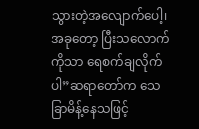သွားတဲ့အလျောက်ပေါ့၊ အခုတော့ ပြီးသလောက်ကိုသာ ရေစက်ချလိုက်ပါ”ဆရာတော်က သေခြာမိန့်နေသဖြင့်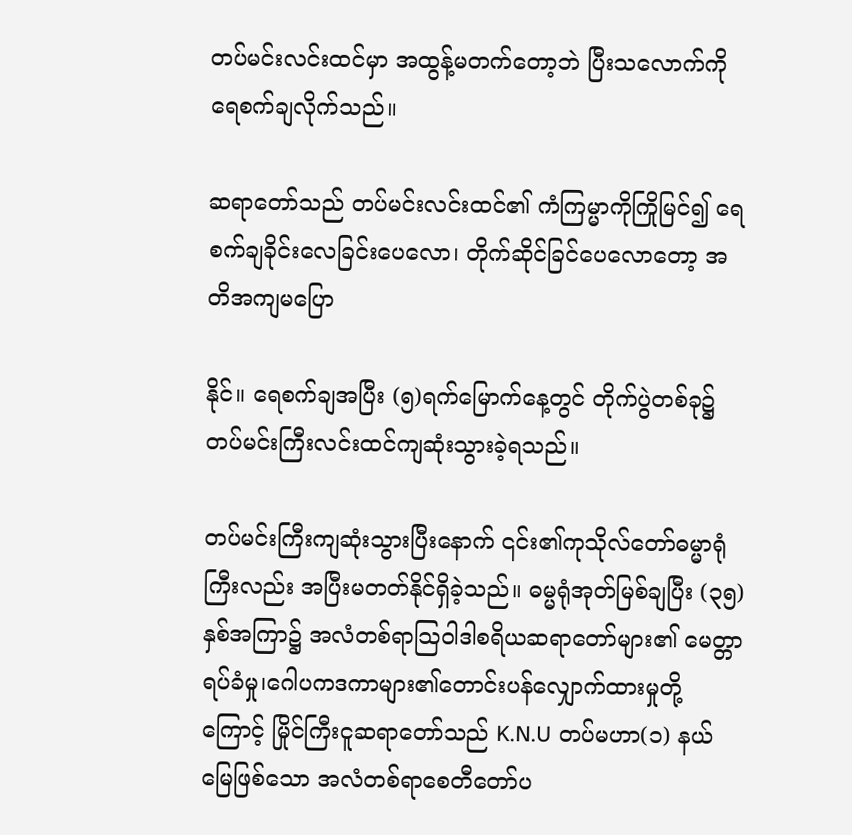တပ်မင်းလင်းထင်မှာ အထွန့်မတက်တော့ဘဲ ပြီးသလောက်ကိုရေစက်ချလိုက်သည်။

ဆရာတော်သည် တပ်မင်းလင်းထင်၏ ကံကြမ္မာကိုကြိုမြင်၍ ရေစက်ချခိုင်းလေခြင်းပေလော၊ တိုက်ဆိုင်ခြင်ပေလောတော့ အတိအကျမပြော

နိုင်။ ရေစက်ချအပြီး (၅)ရက်မြောက်နေ့တွင် တိုက်ပွဲတစ်ခု၌ တပ်မင်းကြီးလင်းထင်ကျဆုံးသွားခဲ့ရသည်။

တပ်မင်းကြီးကျဆုံးသွားပြီးနောက် ၎င်း၏ကုသိုလ်တော်ဓမ္မာရုံကြီးလည်း အပြီးမတတ်နိုင်ရှိခဲ့သည်။ ဓမ္မရုံအုတ်မြစ်ချပြီး (၃၅) နှစ်အကြာ၌ အလံတစ်ရာသြဝါဒါစရိယဆရာတော်များ၏ မေတ္တာရပ်ခံမှု၊ဂေါပကဒကာများ၏တောင်းပန်လျှောက်ထားမှုတို့ကြောင့် မြိုင်ကြီးငူဆရာတော်သည် K.N.U တပ်မဟာ(၁) နယ်မြေဖြစ်သော အလံတစ်ရာစေတီတော်ပ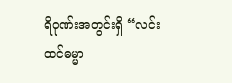ရိဝုဏ်းအတွင်းရှိ “လင်းထင်ဓမ္မာ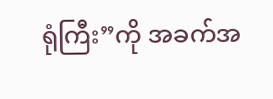ရုံကြီး”ကို အခက်အ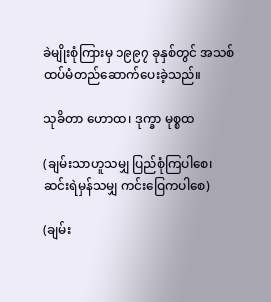ခဲမျိုးစုံကြားမှ ၁၉၉၇ ခုနှစ်တွင် အသစ်ထပ်မံတည်ဆောက်ပေးခဲ့သည်။

သုခိတာ ဟောထ၊ ဒုက္ခာ မုစ္စထ

(ချမ်းသာဟူသမျှ ပြည်စုံကြပါစေ၊ ဆင်းရဲမှန်သမျှ ကင်းဝြေကပါစေ)

(ချမ်း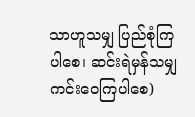သာဟူသမျှ ပြည်စုံကြပါစေ၊ ဆင်းရဲမှန်သမျှ ကင်းဝေကြပါစေ)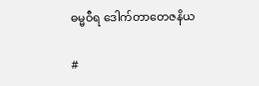ဓမ္မဝီရ ဒေါက်တာတေဇနိယ

#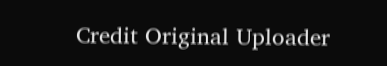Credit Original Uploader